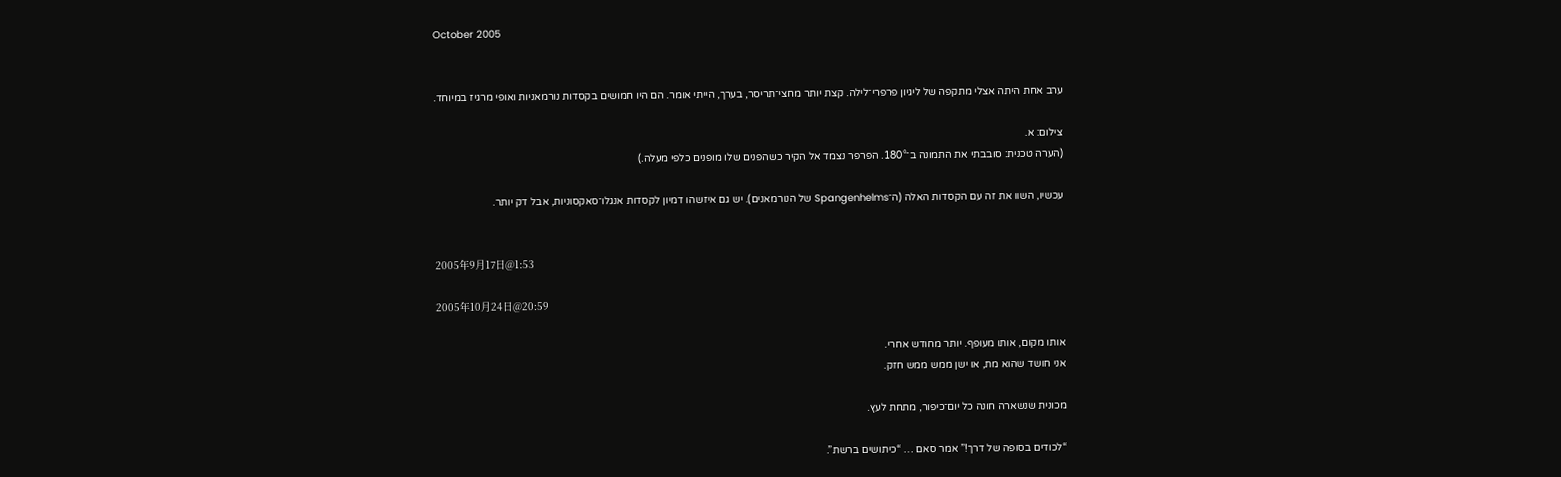October 2005


ערב אחת היתה אצלי מתקפה של ליגיון פרפרי־לילה. קצת יותר מחצי־תריסר, בערך, הייתי אומר. הם היו חמושים בקסדות נורמאניות ואופי מרגיז במיוחד.

צילום: א.
(הערה טכנית: סובבתי את התמונה ב־180°. הפרפר נצמד אל הקיר כשהפנים שלו מופנים כלפי מעלה.)

עכשיו, השוו את זה עם הקסדות האלה (ה־Spangenhelms של הנורמאנים). יש גם איזשהו דמיון לקסדות אנגלו־סאקסוניות, אבל דק יותר.


2005年9月17日@1:53

2005年10月24日@20:59

אותו מקום, אותו מעופף. יותר מחודש אחרי.
אני חושד שהוא מת, או ישן ממש ממש חזק.

מכונית שנשארה חונה כל יום־כיפור, מתחת לעץ.

“לכודים בסופה של דרך!” אמר סאם … “כיתושים ברשת”.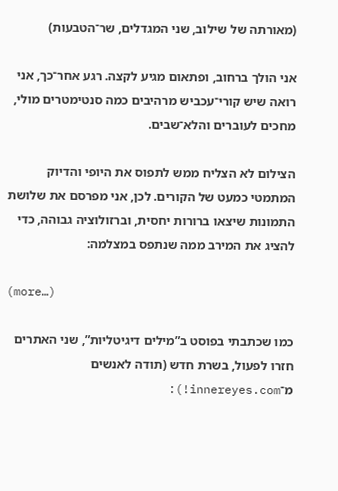(מאורתה של שילוב, שני המגדלים, שר־הטבעות)

אני הולך ברחוב, ופתאום מגיע לקצה. רגע אחר־כך, אני רואה שיש קורי־עכביש מרהיבים כמה סנטימטרים מולי, מחכים לעוברים והלא־שבים.

הצילום לא הצליח ממש לתפוס את היופי והדיוק המתמטי כמעט של הקורים. לכן, אני מפרסם את שלושת התמונות שיצאו ברורות יחסית, וברזולוציה גבוהה, כדי להציג את המירב ממה שנתפס במצלמה:

(more…)

כמו שכתבתי בפוסט ב”מילים דיגיטליות”, שני האתרים חזרו לפעול, בשרת חדש (תודה לאנשים מ־innereyes.com!):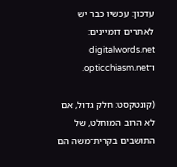עדכון: עכשיו כבר יש לאתרים דומיינים: digitalwords.net ו־opticchiasm.net.

(קונטקסט: חלק גדול, אם לא הרוב המוחלט, של התושבים בקרית־משה הם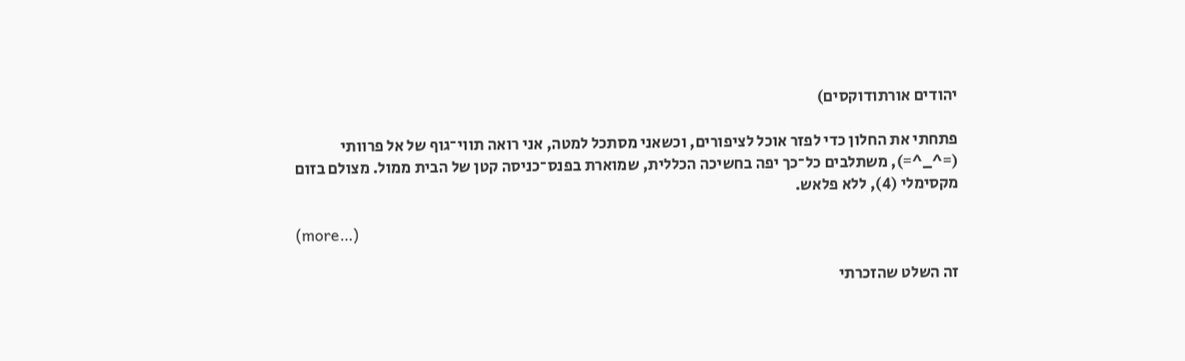יהודים אורתודוקסים)

פתחתי את החלון כדי לפזר אוכל לציפורים, וכשאני מסתכל למטה, אני רואה תווי־גוף של אל פרוותי (=^_^=), משתלבים כל־כך יפה בחשיכה הכללית, שמוארת בפנס־כניסה קטן של הבית ממול. מצולם בזום מקסימלי (4), ללא פלאש.

(more…)

זה השלט שהזכרתי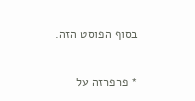בסוף הפוסט הזה.

* פרפרזה על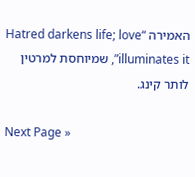האמירה “Hatred darkens life; love illuminates it”, שמיוחסת למרטין לותר קינג.

Next Page »